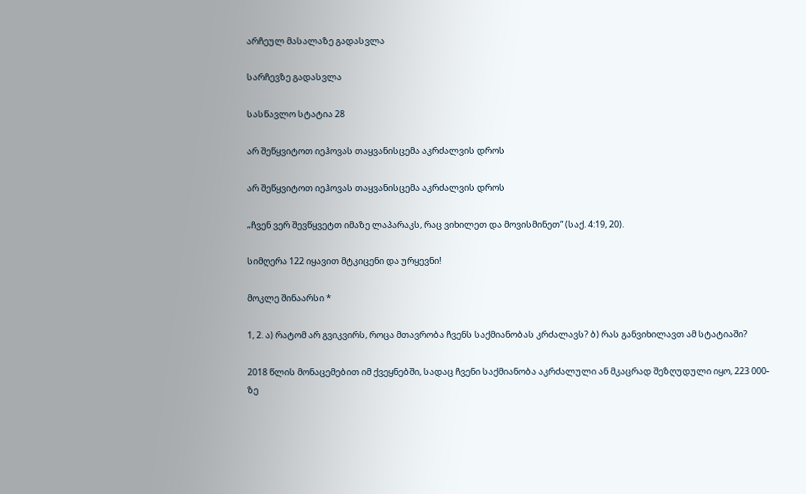არჩეულ მასალაზე გადასვლა

სარჩევზე გადასვლა

სასწავლო სტატია 28

არ შეწყვიტოთ იეჰოვას თაყვანისცემა აკრძალვის დროს

არ შეწყვიტოთ იეჰოვას თაყვანისცემა აკრძალვის დროს

„ჩვენ ვერ შევწყვეტთ იმაზე ლაპარაკს, რაც ვიხილეთ და მოვისმინეთ“ (საქ. 4:19, 20).

სიმღერა 122 იყავით მტკიცენი და ურყევნი!

მოკლე შინაარსი *

1, 2. ა) რატომ არ გვიკვირს, როცა მთავრობა ჩვენს საქმიანობას კრძალავს? ბ) რას განვიხილავთ ამ სტატიაში?

2018 წლის მონაცემებით იმ ქვეყნებში, სადაც ჩვენი საქმიანობა აკრძალული ან მკაცრად შეზღუდული იყო, 223 000-ზე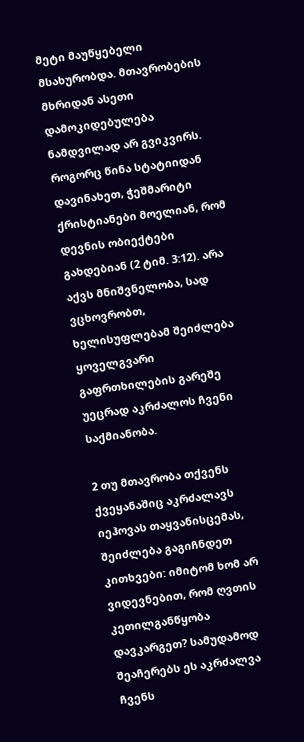მეტი მაუწყებელი მსახურობდა. მთავრობების მხრიდან ასეთი დამოკიდებულება ნამდვილად არ გვიკვირს. როგორც წინა სტატიიდან დავინახეთ, ჭეშმარიტი ქრისტიანები მოელიან, რომ დევნის ობიექტები გახდებიან (2 ტიმ. 3:12). არა აქვს მნიშვნელობა, სად ვცხოვრობთ, ხელისუფლებამ შეიძლება ყოველგვარი გაფრთხილების გარეშე უეცრად აკრძალოს ჩვენი საქმიანობა.

2 თუ მთავრობა თქვენს ქვეყანაშიც აკრძალავს იეჰოვას თაყვანისცემას, შეიძლება გაგიჩნდეთ კითხვები: იმიტომ ხომ არ ვიდევნებით, რომ ღვთის კეთილგანწყობა დავკარგეთ? სამუდამოდ შეაჩერებს ეს აკრძალვა ჩვენს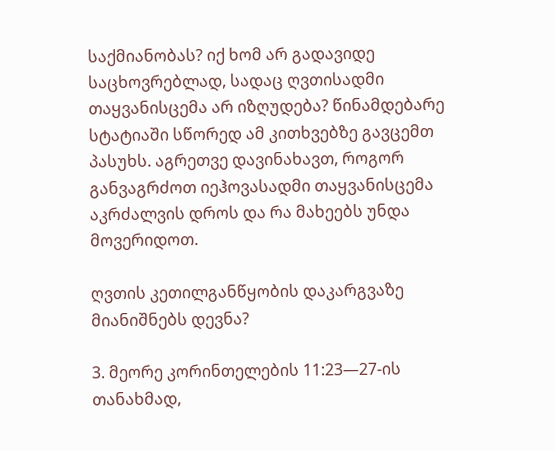საქმიანობას? იქ ხომ არ გადავიდე საცხოვრებლად, სადაც ღვთისადმი თაყვანისცემა არ იზღუდება? წინამდებარე სტატიაში სწორედ ამ კითხვებზე გავცემთ პასუხს. აგრეთვე დავინახავთ, როგორ განვაგრძოთ იეჰოვასადმი თაყვანისცემა აკრძალვის დროს და რა მახეებს უნდა მოვერიდოთ.

ღვთის კეთილგანწყობის დაკარგვაზე მიანიშნებს დევნა?

3. მეორე კორინთელების 11:23—27-ის თანახმად,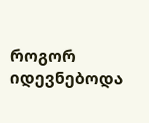როგორ იდევნებოდა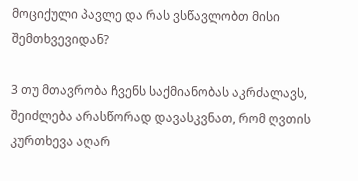მოციქული პავლე და რას ვსწავლობთ მისი შემთხვევიდან?

3 თუ მთავრობა ჩვენს საქმიანობას აკრძალავს, შეიძლება არასწორად დავასკვნათ, რომ ღვთის კურთხევა აღარ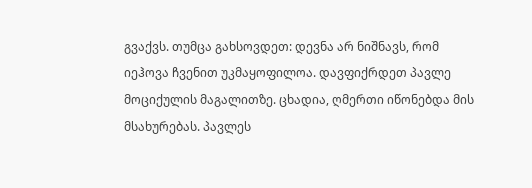გვაქვს. თუმცა გახსოვდეთ: დევნა არ ნიშნავს, რომ იეჰოვა ჩვენით უკმაყოფილოა. დავფიქრდეთ პავლე მოციქულის მაგალითზე. ცხადია, ღმერთი იწონებდა მის მსახურებას. პავლეს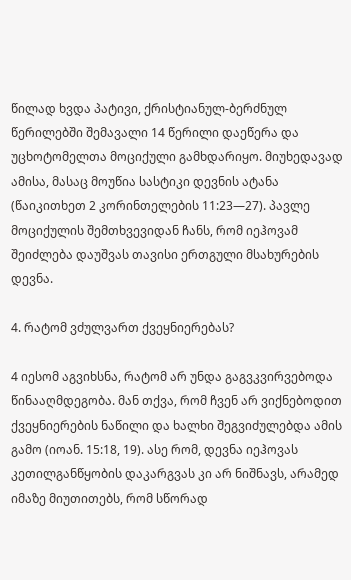წილად ხვდა პატივი, ქრისტიანულ-ბერძნულ წერილებში შემავალი 14 წერილი დაეწერა და უცხოტომელთა მოციქული გამხდარიყო. მიუხედავად ამისა, მასაც მოუწია სასტიკი დევნის ატანა (წაიკითხეთ 2 კორინთელების 11:23—27). პავლე მოციქულის შემთხვევიდან ჩანს, რომ იეჰოვამ შეიძლება დაუშვას თავისი ერთგული მსახურების დევნა.

4. რატომ ვძულვართ ქვეყნიერებას?

4 იესომ აგვიხსნა, რატომ არ უნდა გაგვკვირვებოდა წინააღმდეგობა. მან თქვა, რომ ჩვენ არ ვიქნებოდით ქვეყნიერების ნაწილი და ხალხი შეგვიძულებდა ამის გამო (იოან. 15:18, 19). ასე რომ, დევნა იეჰოვას კეთილგანწყობის დაკარგვას კი არ ნიშნავს, არამედ იმაზე მიუთითებს, რომ სწორად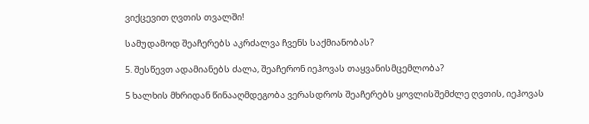ვიქცევით ღვთის თვალში!

სამუდამოდ შეაჩერებს აკრძალვა ჩვენს საქმიანობას?

5. შესწევთ ადამიანებს ძალა, შეაჩერონ იეჰოვას თაყვანისმცემლობა?

5 ხალხის მხრიდან წინააღმდეგობა ვერასდროს შეაჩერებს ყოვლისშემძლე ღვთის, იეჰოვას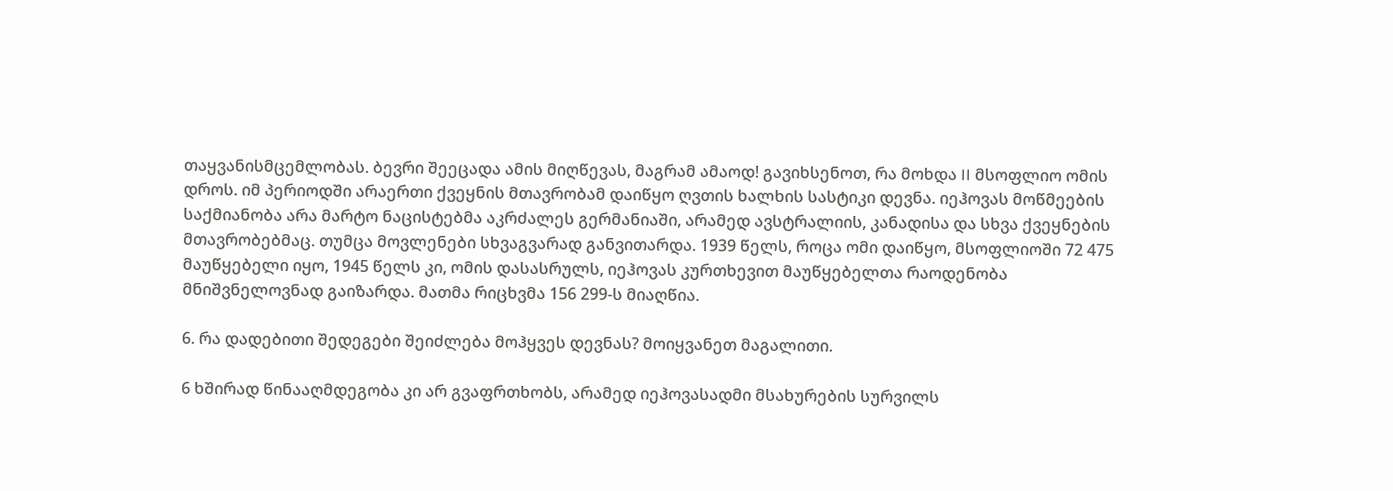თაყვანისმცემლობას. ბევრი შეეცადა ამის მიღწევას, მაგრამ ამაოდ! გავიხსენოთ, რა მოხდა II მსოფლიო ომის დროს. იმ პერიოდში არაერთი ქვეყნის მთავრობამ დაიწყო ღვთის ხალხის სასტიკი დევნა. იეჰოვას მოწმეების საქმიანობა არა მარტო ნაცისტებმა აკრძალეს გერმანიაში, არამედ ავსტრალიის, კანადისა და სხვა ქვეყნების მთავრობებმაც. თუმცა მოვლენები სხვაგვარად განვითარდა. 1939 წელს, როცა ომი დაიწყო, მსოფლიოში 72 475 მაუწყებელი იყო, 1945 წელს კი, ომის დასასრულს, იეჰოვას კურთხევით მაუწყებელთა რაოდენობა მნიშვნელოვნად გაიზარდა. მათმა რიცხვმა 156 299-ს მიაღწია.

6. რა დადებითი შედეგები შეიძლება მოჰყვეს დევნას? მოიყვანეთ მაგალითი.

6 ხშირად წინააღმდეგობა კი არ გვაფრთხობს, არამედ იეჰოვასადმი მსახურების სურვილს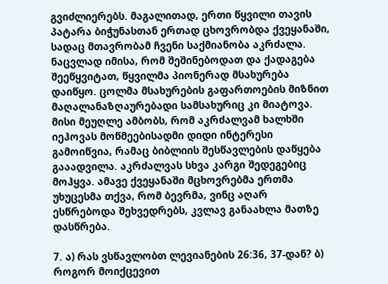გვიძლიერებს. მაგალითად, ერთი წყვილი თავის პატარა ბიჭუნასთან ერთად ცხოვრობდა ქვეყანაში, სადაც მთავრობამ ჩვენი საქმიანობა აკრძალა. ნაცვლად იმისა, რომ შეშინებოდათ და ქადაგება შეეწყვიტათ, წყვილმა პიონერად მსახურება დაიწყო. ცოლმა მსახურების გაფართოების მიზნით მაღალანაზღაურებადი სამსახურიც კი მიატოვა. მისი მეუღლე ამბობს, რომ აკრძალვამ ხალხში იეჰოვას მოწმეებისადმი დიდი ინტერესი გამოიწვია, რამაც ბიბლიის შესწავლების დაწყება გააადვილა. აკრძალვას სხვა კარგი შედეგებიც მოჰყვა. ამავე ქვეყანაში მცხოვრებმა ერთმა უხუცესმა თქვა, რომ ბევრმა, ვინც აღარ ესწრებოდა შეხვედრებს, კვლავ განაახლა მათზე დასწრება.

7. ა) რას ვსწავლობთ ლევიანების 26:36, 37-დან? ბ) როგორ მოიქცევით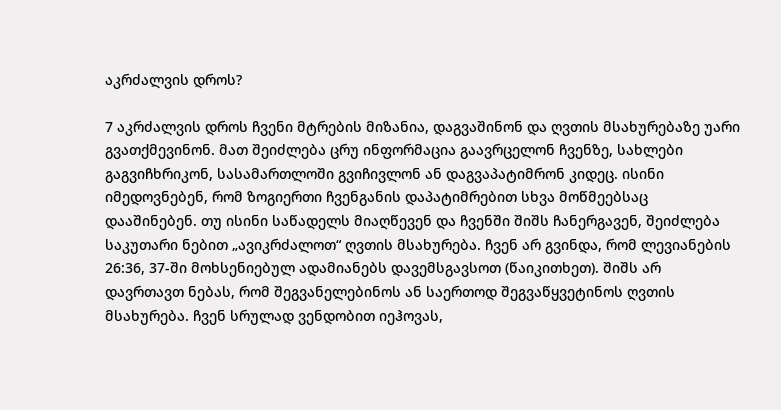აკრძალვის დროს?

7 აკრძალვის დროს ჩვენი მტრების მიზანია, დაგვაშინონ და ღვთის მსახურებაზე უარი გვათქმევინონ. მათ შეიძლება ცრუ ინფორმაცია გაავრცელონ ჩვენზე, სახლები გაგვიჩხრიკონ, სასამართლოში გვიჩივლონ ან დაგვაპატიმრონ კიდეც. ისინი იმედოვნებენ, რომ ზოგიერთი ჩვენგანის დაპატიმრებით სხვა მოწმეებსაც დააშინებენ. თუ ისინი საწადელს მიაღწევენ და ჩვენში შიშს ჩანერგავენ, შეიძლება საკუთარი ნებით „ავიკრძალოთ“ ღვთის მსახურება. ჩვენ არ გვინდა, რომ ლევიანების 26:36, 37-ში მოხსენიებულ ადამიანებს დავემსგავსოთ (წაიკითხეთ). შიშს არ დავრთავთ ნებას, რომ შეგვანელებინოს ან საერთოდ შეგვაწყვეტინოს ღვთის მსახურება. ჩვენ სრულად ვენდობით იეჰოვას,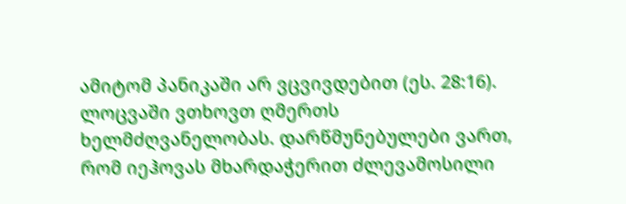ამიტომ პანიკაში არ ვცვივდებით (ეს. 28:16). ლოცვაში ვთხოვთ ღმერთს ხელმძღვანელობას. დარწმუნებულები ვართ, რომ იეჰოვას მხარდაჭერით ძლევამოსილი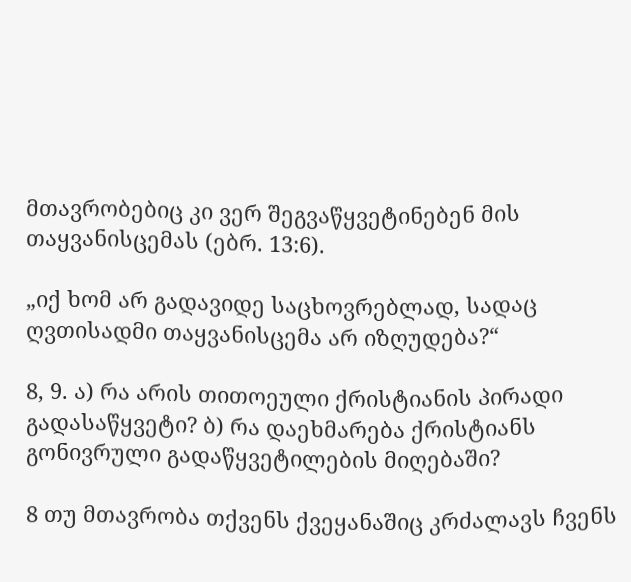მთავრობებიც კი ვერ შეგვაწყვეტინებენ მის თაყვანისცემას (ებრ. 13:6).

„იქ ხომ არ გადავიდე საცხოვრებლად, სადაც ღვთისადმი თაყვანისცემა არ იზღუდება?“

8, 9. ა) რა არის თითოეული ქრისტიანის პირადი გადასაწყვეტი? ბ) რა დაეხმარება ქრისტიანს გონივრული გადაწყვეტილების მიღებაში?

8 თუ მთავრობა თქვენს ქვეყანაშიც კრძალავს ჩვენს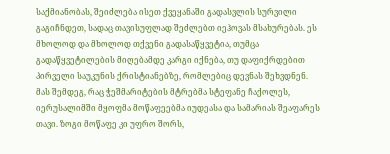საქმიანობას, შეიძლება ისეთ ქვეყანაში გადასვლის სურვილი გაგიჩნდეთ, სადაც თავისუფლად შეძლებთ იეჰოვას მსახურებას. ეს მხოლოდ და მხოლოდ თქვენი გადასაწყვეტია, თუმცა გადაწყვეტილების მიღებამდე კარგი იქნება, თუ დაფიქრდებით პირველი საუკუნის ქრისტიანებზე, რომლებიც დევნას შეხვდნენ. მას შემდეგ, რაც ჭეშმარიტების მტრებმა სტეფანე ჩაქოლეს, იერუსალიმში მყოფმა მოწაფეებმა იუდეასა და სამარიას შეაფარეს თავი. ზოგი მოწაფე კი უფრო შორს,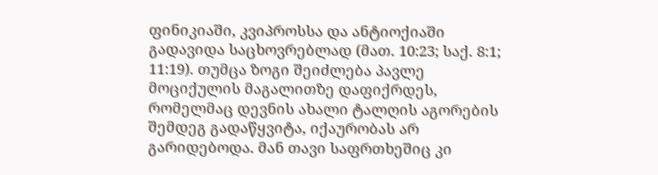ფინიკიაში, კვიპროსსა და ანტიოქიაში გადავიდა საცხოვრებლად (მათ. 10:23; საქ. 8:1; 11:19). თუმცა ზოგი შეიძლება პავლე მოციქულის მაგალითზე დაფიქრდეს, რომელმაც დევნის ახალი ტალღის აგორების შემდეგ გადაწყვიტა, იქაურობას არ გარიდებოდა. მან თავი საფრთხეშიც კი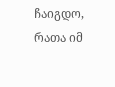ჩაიგდო, რათა იმ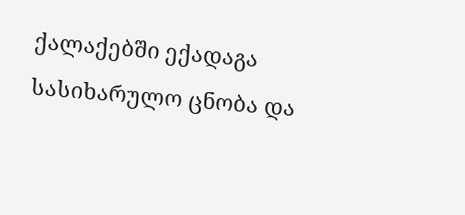ქალაქებში ექადაგა სასიხარულო ცნობა და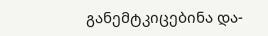განემტკიცებინა და-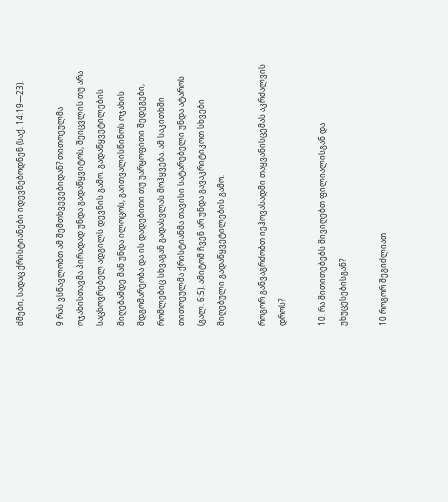ძმები, სადაც ქრისტიანები იდევნებოდნენ (საქ. 14:19—23).

9 რას ვსწავლობთ ამ შემთხვევებიდან? თითოეულმა ოჯახისთავმა პირადად უნდა გადაწყვიტოს, შეიცვლის თუ არა საცხოვრებელ ადგილს დევნის გამო. გადაწყვეტილების მიღებამდე მან უნდა ილოცოს, გაითვალისწინოს ოჯახის მდგომარეობა და ის დადებითი თუ უარყოფითი შედეგები, რომლებიც სხვაგან გადასვლას მოჰყვება. ამ საკითხში თითოეულმა ქრისტიანმა თავისი სატარებელი უნდა ატაროს (გალ. 6:5). ამიტომ ჩვენ არ უნდა გავაკრიტიკოთ სხვები მიღებული გადაწყვეტილების გამო.

როგორ განვაგრძობთ იეჰოვასადმი თაყვანისცემას აკრძალვის დროს?

10. რა მითითებებს მივიღებთ ფილიალისგან და უხუცესებისგან?

10 როგორ შეგიძლიათ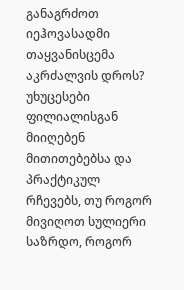განაგრძოთ იეჰოვასადმი თაყვანისცემა აკრძალვის დროს? უხუცესები ფილიალისგან მიიღებენ მითითებებსა და პრაქტიკულ რჩევებს, თუ როგორ მივიღოთ სულიერი საზრდო, როგორ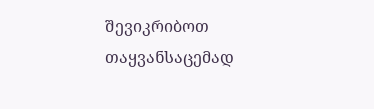შევიკრიბოთ თაყვანსაცემად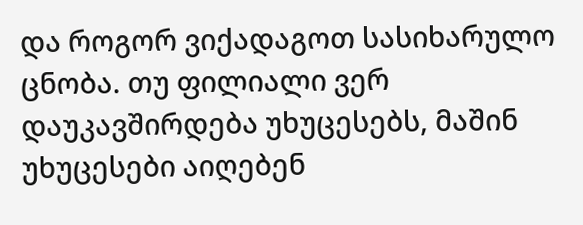და როგორ ვიქადაგოთ სასიხარულო ცნობა. თუ ფილიალი ვერ დაუკავშირდება უხუცესებს, მაშინ უხუცესები აიღებენ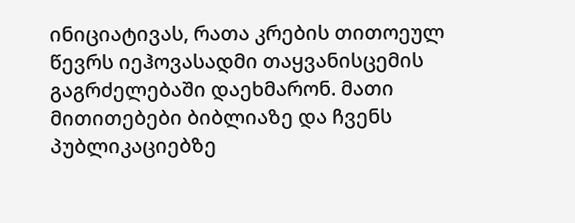ინიციატივას, რათა კრების თითოეულ წევრს იეჰოვასადმი თაყვანისცემის გაგრძელებაში დაეხმარონ. მათი მითითებები ბიბლიაზე და ჩვენს პუბლიკაციებზე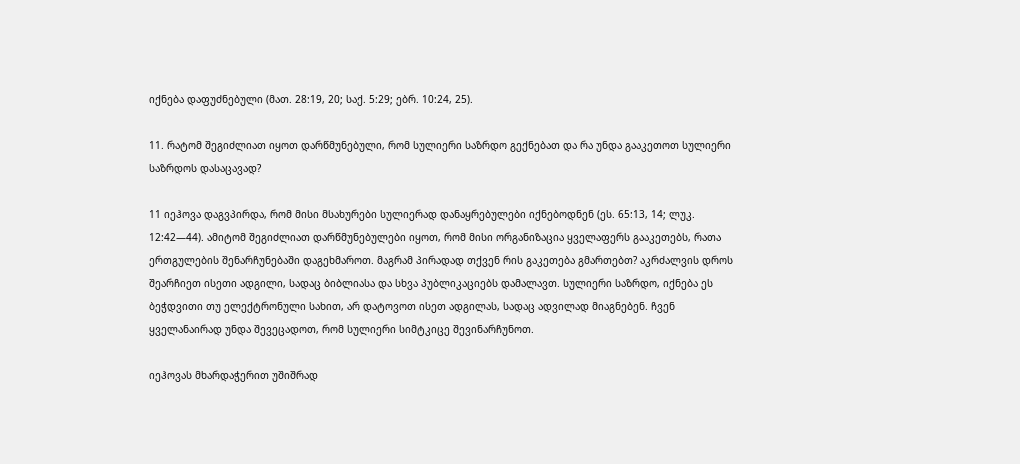იქნება დაფუძნებული (მათ. 28:19, 20; საქ. 5:29; ებრ. 10:24, 25).

11. რატომ შეგიძლიათ იყოთ დარწმუნებული, რომ სულიერი საზრდო გექნებათ და რა უნდა გააკეთოთ სულიერი საზრდოს დასაცავად?

11 იეჰოვა დაგვპირდა, რომ მისი მსახურები სულიერად დანაყრებულები იქნებოდნენ (ეს. 65:13, 14; ლუკ. 12:42—44). ამიტომ შეგიძლიათ დარწმუნებულები იყოთ, რომ მისი ორგანიზაცია ყველაფერს გააკეთებს, რათა ერთგულების შენარჩუნებაში დაგეხმაროთ. მაგრამ პირადად თქვენ რის გაკეთება გმართებთ? აკრძალვის დროს შეარჩიეთ ისეთი ადგილი, სადაც ბიბლიასა და სხვა პუბლიკაციებს დამალავთ. სულიერი საზრდო, იქნება ეს ბეჭდვითი თუ ელექტრონული სახით, არ დატოვოთ ისეთ ადგილას, სადაც ადვილად მიაგნებენ. ჩვენ ყველანაირად უნდა შევეცადოთ, რომ სულიერი სიმტკიცე შევინარჩუნოთ.

იეჰოვას მხარდაჭერით უშიშრად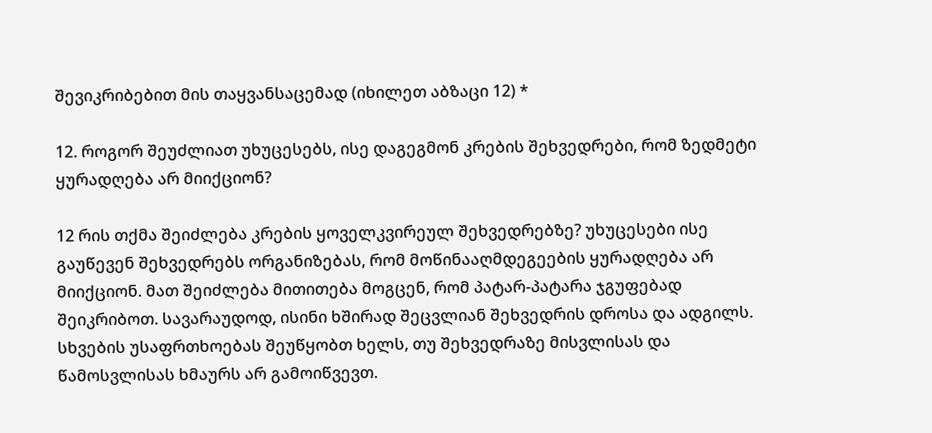შევიკრიბებით მის თაყვანსაცემად (იხილეთ აბზაცი 12) *

12. როგორ შეუძლიათ უხუცესებს, ისე დაგეგმონ კრების შეხვედრები, რომ ზედმეტი ყურადღება არ მიიქციონ?

12 რის თქმა შეიძლება კრების ყოველკვირეულ შეხვედრებზე? უხუცესები ისე გაუწევენ შეხვედრებს ორგანიზებას, რომ მოწინააღმდეგეების ყურადღება არ მიიქციონ. მათ შეიძლება მითითება მოგცენ, რომ პატარ-პატარა ჯგუფებად შეიკრიბოთ. სავარაუდოდ, ისინი ხშირად შეცვლიან შეხვედრის დროსა და ადგილს. სხვების უსაფრთხოებას შეუწყობთ ხელს, თუ შეხვედრაზე მისვლისას და წამოსვლისას ხმაურს არ გამოიწვევთ.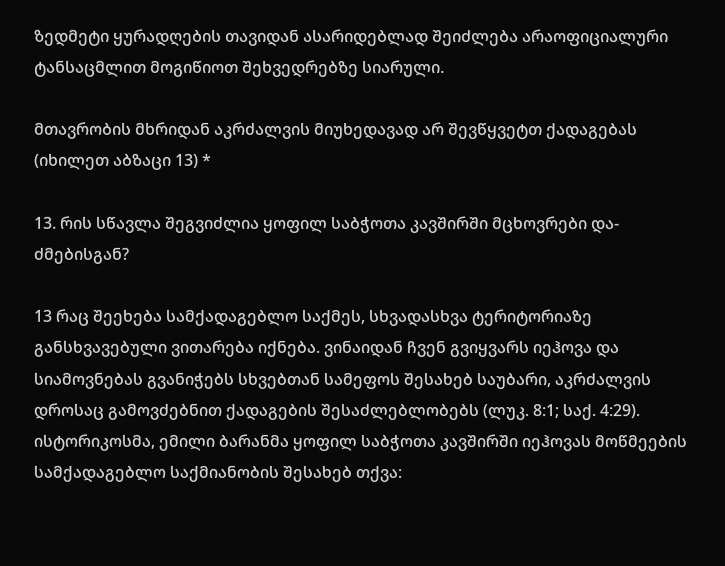ზედმეტი ყურადღების თავიდან ასარიდებლად შეიძლება არაოფიციალური ტანსაცმლით მოგიწიოთ შეხვედრებზე სიარული.

მთავრობის მხრიდან აკრძალვის მიუხედავად არ შევწყვეტთ ქადაგებას (იხილეთ აბზაცი 13) *

13. რის სწავლა შეგვიძლია ყოფილ საბჭოთა კავშირში მცხოვრები და-ძმებისგან?

13 რაც შეეხება სამქადაგებლო საქმეს, სხვადასხვა ტერიტორიაზე განსხვავებული ვითარება იქნება. ვინაიდან ჩვენ გვიყვარს იეჰოვა და სიამოვნებას გვანიჭებს სხვებთან სამეფოს შესახებ საუბარი, აკრძალვის დროსაც გამოვძებნით ქადაგების შესაძლებლობებს (ლუკ. 8:1; საქ. 4:29). ისტორიკოსმა, ემილი ბარანმა ყოფილ საბჭოთა კავშირში იეჰოვას მოწმეების სამქადაგებლო საქმიანობის შესახებ თქვა: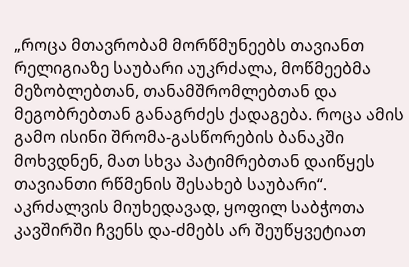„როცა მთავრობამ მორწმუნეებს თავიანთ რელიგიაზე საუბარი აუკრძალა, მოწმეებმა მეზობლებთან, თანამშრომლებთან და მეგობრებთან განაგრძეს ქადაგება. როცა ამის გამო ისინი შრომა-გასწორების ბანაკში მოხვდნენ, მათ სხვა პატიმრებთან დაიწყეს თავიანთი რწმენის შესახებ საუბარი“. აკრძალვის მიუხედავად, ყოფილ საბჭოთა კავშირში ჩვენს და-ძმებს არ შეუწყვეტიათ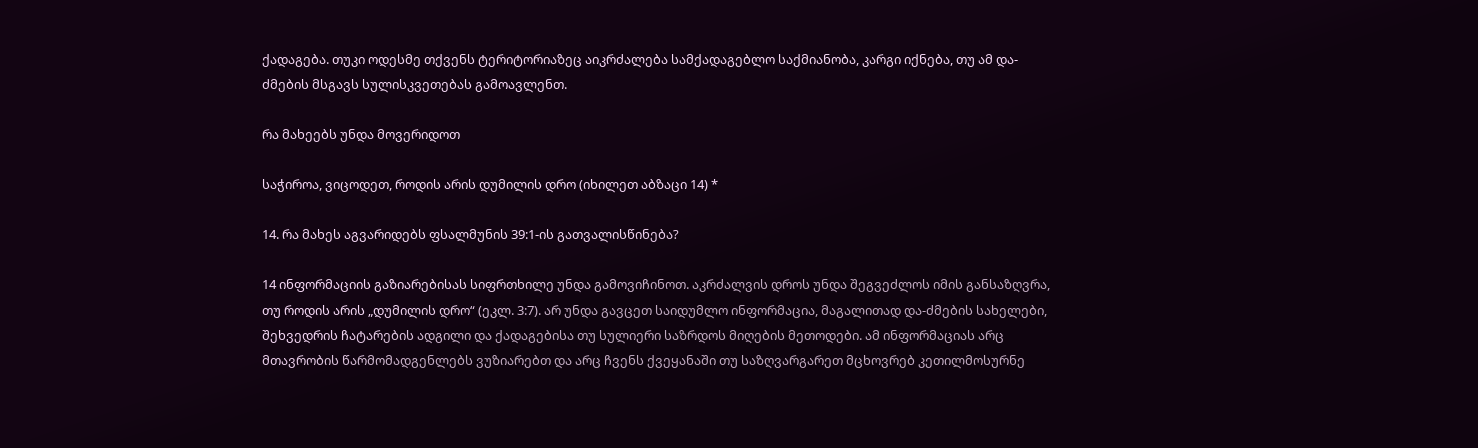ქადაგება. თუკი ოდესმე თქვენს ტერიტორიაზეც აიკრძალება სამქადაგებლო საქმიანობა, კარგი იქნება, თუ ამ და-ძმების მსგავს სულისკვეთებას გამოავლენთ.

რა მახეებს უნდა მოვერიდოთ

საჭიროა, ვიცოდეთ, როდის არის დუმილის დრო (იხილეთ აბზაცი 14) *

14. რა მახეს აგვარიდებს ფსალმუნის 39:1-ის გათვალისწინება?

14 ინფორმაციის გაზიარებისას სიფრთხილე უნდა გამოვიჩინოთ. აკრძალვის დროს უნდა შეგვეძლოს იმის განსაზღვრა, თუ როდის არის „დუმილის დრო“ (ეკლ. 3:7). არ უნდა გავცეთ საიდუმლო ინფორმაცია, მაგალითად და-ძმების სახელები, შეხვედრის ჩატარების ადგილი და ქადაგებისა თუ სულიერი საზრდოს მიღების მეთოდები. ამ ინფორმაციას არც მთავრობის წარმომადგენლებს ვუზიარებთ და არც ჩვენს ქვეყანაში თუ საზღვარგარეთ მცხოვრებ კეთილმოსურნე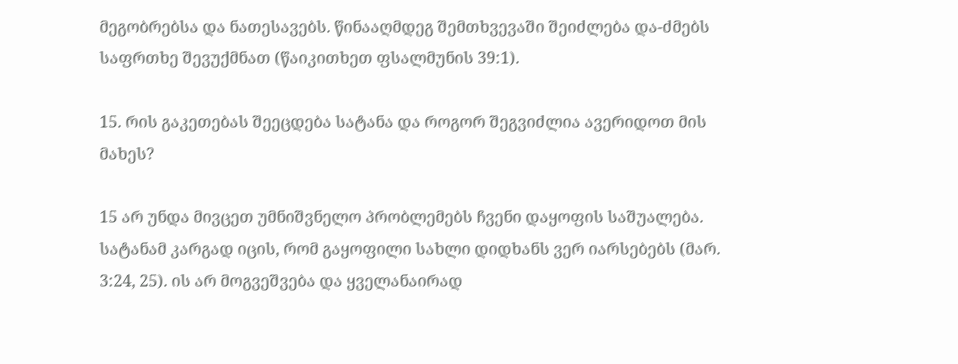მეგობრებსა და ნათესავებს. წინააღმდეგ შემთხვევაში შეიძლება და-ძმებს საფრთხე შევუქმნათ (წაიკითხეთ ფსალმუნის 39:1).

15. რის გაკეთებას შეეცდება სატანა და როგორ შეგვიძლია ავერიდოთ მის მახეს?

15 არ უნდა მივცეთ უმნიშვნელო პრობლემებს ჩვენი დაყოფის საშუალება. სატანამ კარგად იცის, რომ გაყოფილი სახლი დიდხანს ვერ იარსებებს (მარ. 3:24, 25). ის არ მოგვეშვება და ყველანაირად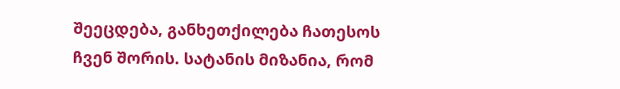შეეცდება, განხეთქილება ჩათესოს ჩვენ შორის. სატანის მიზანია, რომ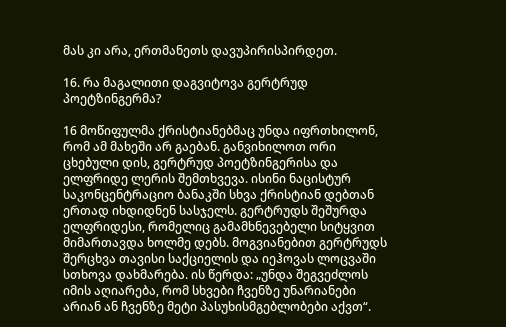მას კი არა, ერთმანეთს დავუპირისპირდეთ.

16. რა მაგალითი დაგვიტოვა გერტრუდ პოეტზინგერმა?

16 მოწიფულმა ქრისტიანებმაც უნდა იფრთხილონ, რომ ამ მახეში არ გაებან. განვიხილოთ ორი ცხებული დის, გერტრუდ პოეტზინგერისა და ელფრიდე ლერის შემთხვევა. ისინი ნაცისტურ საკონცენტრაციო ბანაკში სხვა ქრისტიან დებთან ერთად იხდიდნენ სასჯელს. გერტრუდს შეშურდა ელფრიდესი, რომელიც გამამხნევებელი სიტყვით მიმართავდა ხოლმე დებს. მოგვიანებით გერტრუდს შერცხვა თავისი საქციელის და იეჰოვას ლოცვაში სთხოვა დახმარება. ის წერდა: „უნდა შეგვეძლოს იმის აღიარება, რომ სხვები ჩვენზე უნარიანები არიან ან ჩვენზე მეტი პასუხისმგებლობები აქვთ“.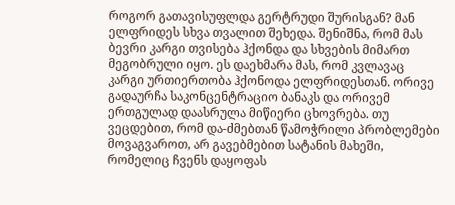როგორ გათავისუფლდა გერტრუდი შურისგან? მან ელფრიდეს სხვა თვალით შეხედა. შენიშნა, რომ მას ბევრი კარგი თვისება ჰქონდა და სხვების მიმართ მეგობრული იყო. ეს დაეხმარა მას, რომ კვლავაც კარგი ურთიერთობა ჰქონოდა ელფრიდესთან. ორივე გადაურჩა საკონცენტრაციო ბანაკს და ორივემ ერთგულად დაასრულა მიწიერი ცხოვრება. თუ ვეცდებით, რომ და-ძმებთან წამოჭრილი პრობლემები მოვაგვაროთ, არ გავებმებით სატანის მახეში, რომელიც ჩვენს დაყოფას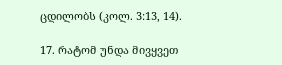ცდილობს (კოლ. 3:13, 14).

17. რატომ უნდა მივყვეთ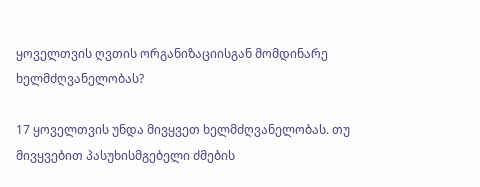ყოველთვის ღვთის ორგანიზაციისგან მომდინარე ხელმძღვანელობას?

17 ყოველთვის უნდა მივყვეთ ხელმძღვანელობას. თუ მივყვებით პასუხისმგებელი ძმების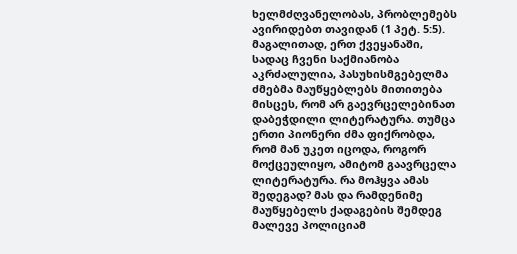ხელმძღვანელობას, პრობლემებს ავირიდებთ თავიდან (1 პეტ. 5:5). მაგალითად, ერთ ქვეყანაში, სადაც ჩვენი საქმიანობა აკრძალულია, პასუხისმგებელმა ძმებმა მაუწყებლებს მითითება მისცეს, რომ არ გაევრცელებინათ დაბეჭდილი ლიტერატურა. თუმცა ერთი პიონერი ძმა ფიქრობდა, რომ მან უკეთ იცოდა, როგორ მოქცეულიყო, ამიტომ გაავრცელა ლიტერატურა. რა მოჰყვა ამას შედეგად? მას და რამდენიმე მაუწყებელს ქადაგების შემდეგ მალევე პოლიციამ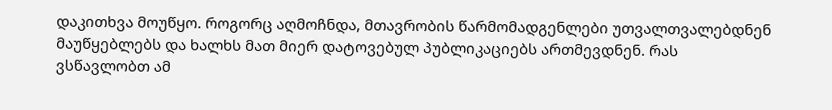დაკითხვა მოუწყო. როგორც აღმოჩნდა, მთავრობის წარმომადგენლები უთვალთვალებდნენ მაუწყებლებს და ხალხს მათ მიერ დატოვებულ პუბლიკაციებს ართმევდნენ. რას ვსწავლობთ ამ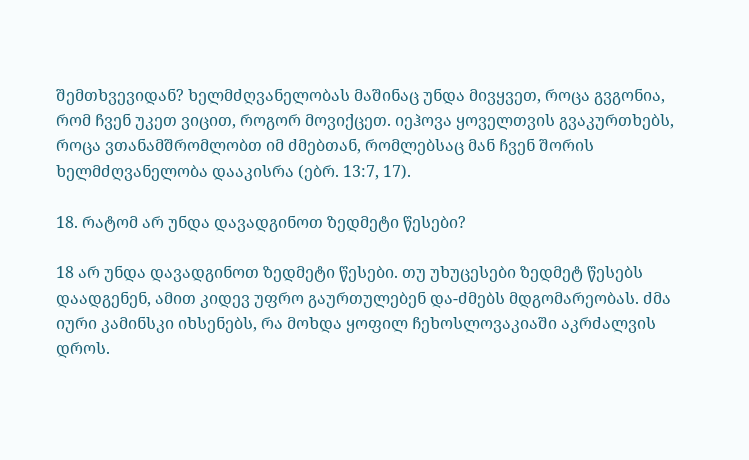შემთხვევიდან? ხელმძღვანელობას მაშინაც უნდა მივყვეთ, როცა გვგონია, რომ ჩვენ უკეთ ვიცით, როგორ მოვიქცეთ. იეჰოვა ყოველთვის გვაკურთხებს, როცა ვთანამშრომლობთ იმ ძმებთან, რომლებსაც მან ჩვენ შორის ხელმძღვანელობა დააკისრა (ებრ. 13:7, 17).

18. რატომ არ უნდა დავადგინოთ ზედმეტი წესები?

18 არ უნდა დავადგინოთ ზედმეტი წესები. თუ უხუცესები ზედმეტ წესებს დაადგენენ, ამით კიდევ უფრო გაურთულებენ და-ძმებს მდგომარეობას. ძმა იური კამინსკი იხსენებს, რა მოხდა ყოფილ ჩეხოსლოვაკიაში აკრძალვის დროს.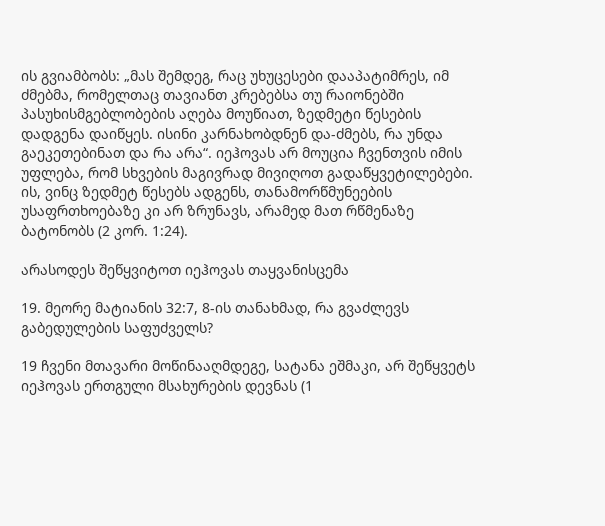ის გვიამბობს: „მას შემდეგ, რაც უხუცესები დააპატიმრეს, იმ ძმებმა, რომელთაც თავიანთ კრებებსა თუ რაიონებში პასუხისმგებლობების აღება მოუწიათ, ზედმეტი წესების დადგენა დაიწყეს. ისინი კარნახობდნენ და-ძმებს, რა უნდა გაეკეთებინათ და რა არა“. იეჰოვას არ მოუცია ჩვენთვის იმის უფლება, რომ სხვების მაგივრად მივიღოთ გადაწყვეტილებები. ის, ვინც ზედმეტ წესებს ადგენს, თანამორწმუნეების უსაფრთხოებაზე კი არ ზრუნავს, არამედ მათ რწმენაზე ბატონობს (2 კორ. 1:24).

არასოდეს შეწყვიტოთ იეჰოვას თაყვანისცემა

19. მეორე მატიანის 32:7, 8-ის თანახმად, რა გვაძლევს გაბედულების საფუძველს?

19 ჩვენი მთავარი მოწინააღმდეგე, სატანა ეშმაკი, არ შეწყვეტს იეჰოვას ერთგული მსახურების დევნას (1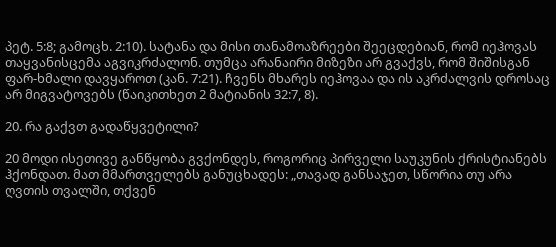პეტ. 5:8; გამოცხ. 2:10). სატანა და მისი თანამოაზრეები შეეცდებიან, რომ იეჰოვას თაყვანისცემა აგვიკრძალონ. თუმცა არანაირი მიზეზი არ გვაქვს, რომ შიშისგან ფარ-ხმალი დავყაროთ (კან. 7:21). ჩვენს მხარეს იეჰოვაა და ის აკრძალვის დროსაც არ მიგვატოვებს (წაიკითხეთ 2 მატიანის 32:7, 8).

20. რა გაქვთ გადაწყვეტილი?

20 მოდი ისეთივე განწყობა გვქონდეს, როგორიც პირველი საუკუნის ქრისტიანებს ჰქონდათ. მათ მმართველებს განუცხადეს: „თავად განსაჯეთ, სწორია თუ არა ღვთის თვალში, თქვენ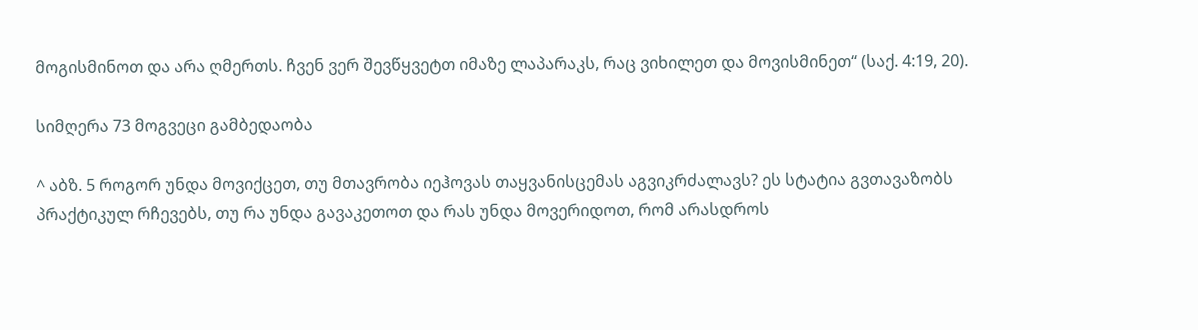მოგისმინოთ და არა ღმერთს. ჩვენ ვერ შევწყვეტთ იმაზე ლაპარაკს, რაც ვიხილეთ და მოვისმინეთ“ (საქ. 4:19, 20).

სიმღერა 73 მოგვეცი გამბედაობა

^ აბზ. 5 როგორ უნდა მოვიქცეთ, თუ მთავრობა იეჰოვას თაყვანისცემას აგვიკრძალავს? ეს სტატია გვთავაზობს პრაქტიკულ რჩევებს, თუ რა უნდა გავაკეთოთ და რას უნდა მოვერიდოთ, რომ არასდროს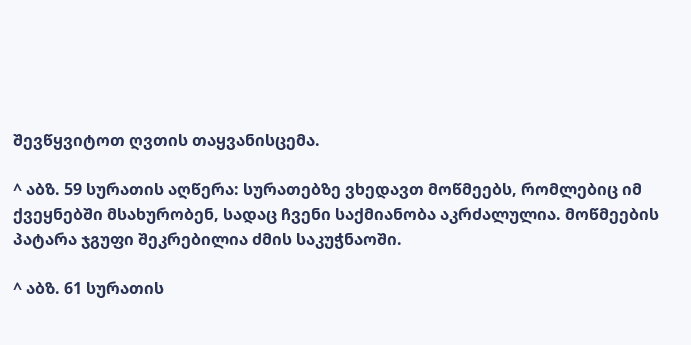შევწყვიტოთ ღვთის თაყვანისცემა.

^ აბზ. 59 სურათის აღწერა: სურათებზე ვხედავთ მოწმეებს, რომლებიც იმ ქვეყნებში მსახურობენ, სადაც ჩვენი საქმიანობა აკრძალულია. მოწმეების პატარა ჯგუფი შეკრებილია ძმის საკუჭნაოში.

^ აბზ. 61 სურათის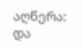აღწერა: და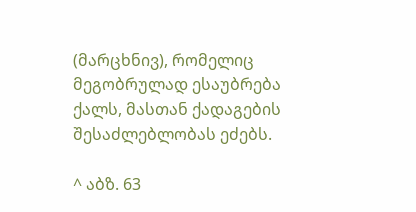(მარცხნივ), რომელიც მეგობრულად ესაუბრება ქალს, მასთან ქადაგების შესაძლებლობას ეძებს.

^ აბზ. 63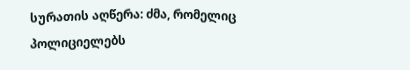სურათის აღწერა: ძმა, რომელიც პოლიციელებს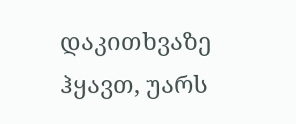დაკითხვაზე ჰყავთ, უარს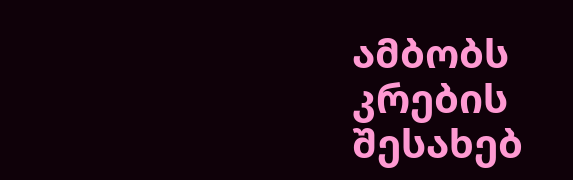ამბობს კრების შესახებ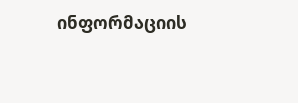ინფორმაციის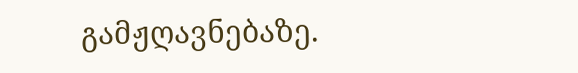გამჟღავნებაზე.